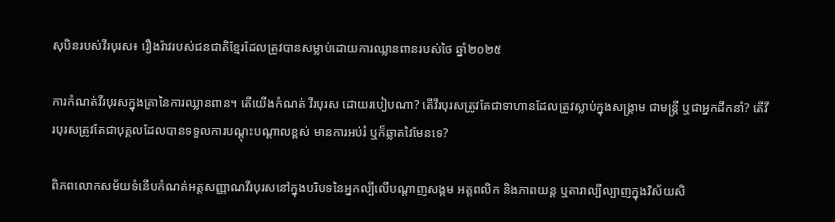សុបិនរបស់វីរបុរស៖ រឿងរ៉ាវរបស់ជនជាតិខ្មែរដែលត្រូវបានសម្លាប់ដោយការឈ្លានពានរបស់ថៃ ឆ្នាំ២០២៥

ការកំណត់វីរបុរសក្នុងគ្រានៃការឈ្លានពាន។ តើយើងកំណត់ វីរបុរស ដោយរបៀបណា? តើវីរបុរសត្រូវតែជាទាហានដែលត្រូវស្លាប់ក្នុងសង្គ្រាម ជាមន្ត្រី ឬជាអ្នកដឹកនាំ? តើវីរបុរសត្រូវតែជាបុគ្គលដែលបានទទួលការបណ្តុះបណ្តាលខ្ពស់ មានការអប់រំ ឬក៏ឆ្លាតវៃមែនទេ?

ពិភពលោកសម័យទំនើបកំណត់អត្តសញ្ញាណវីរបុរសនៅក្នុងបរិបទនៃអ្នកល្បីលើបណ្តាញសង្គម អត្តពលិក និងភាពយន្ត ឬតារាល្បីល្បាញក្នុងវិស័យសិ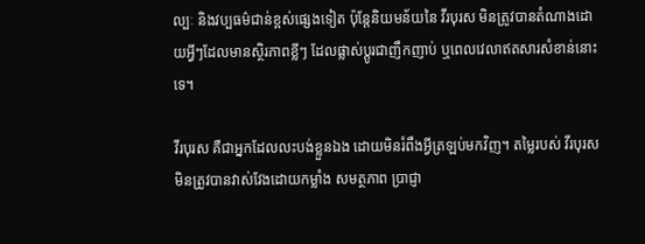ល្បៈ និងវប្បធម៌ជាន់ខ្ពស់ផ្សេងទៀត ប៉ុន្តែនិយមន័យនៃ វីរបុរស មិនត្រូវបានតំណាងដោយអ្វីៗដែលមានស្ថិរភាពខ្លីៗ ដែលផ្លាស់ប្តូរជាញឹកញាប់ ឬពេលវេលាឥតសារសំខាន់នោះទេ។

វីរបុរស គឺជាអ្នកដែលលះបង់ខ្លួនឯង ដោយមិនរំពឹងអ្វីត្រឡប់មកវិញ។ តម្លៃរបស់ វីរបុរស មិនត្រូវបានវាស់វែងដោយកម្លាំង សមត្ថភាព ប្រាជ្ញា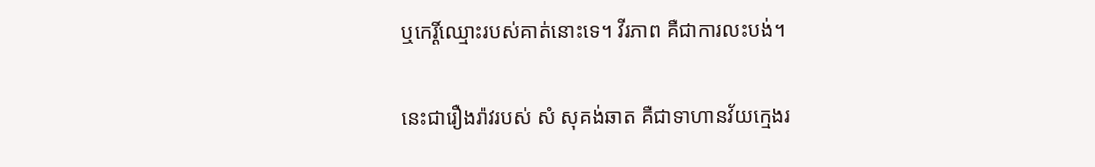ឬកេរ្តិ៍ឈ្មោះរបស់គាត់នោះទេ។ វីរភាព គឺជាការលះបង់។

នេះជារឿងរ៉ាវរបស់ សំ សុគង់ឆាត គឺជាទាហានវ័យក្មេងរ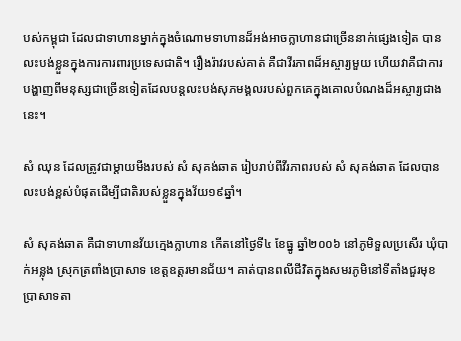បស់កម្ពុជា ដែលជាទាហានម្នាក់ក្នុងចំណោមទាហានដ៏អង់អាចក្លាហានជាច្រើននាក់ផ្សេងទៀត បានលះបង់ខ្លួនក្នុងការការពារប្រទេសជាតិ។ រឿងរ៉ាវរបស់គាត់ គឺជាវីរភាពដ៏អស្ចារ្យមួយ ហើយវាគឺជាការបង្ហាញពីមនុស្សជាច្រើនទៀតដែលបន្តលះបង់សុភមង្គលរបស់ពួកគេក្នុងគោលបំណងដ៏អស្ចារ្យជាងនេះ។

សំ ឈុន ដែលត្រូវជាម្តាយមីងរបស់ សំ សុគង់ឆាត រៀបរាប់ពីវីរភាពរបស់ សំ សុគង់ឆាត ដែលបានលះបង់ខ្ពស់បំផុតដើម្បីជាតិរបស់ខ្លួនក្នុងវ័យ១៩ឆ្នាំ។

សំ សុគង់ឆាត គឺជាទាហានវ័យក្មេងក្លាហាន កើតនៅថ្ងៃទី៤ ខែធ្នូ ឆ្នាំ២០០៦ នៅភូមិទួលប្រសើរ ឃុំបាក់អន្លុង ស្រុកត្រពាំងប្រាសាទ ខេត្តឧត្តរមានជ័យ។ គាត់បានពលីជីវិតក្នុងសមរភូមិនៅទីតាំងជួរមុខប្រាសាទតា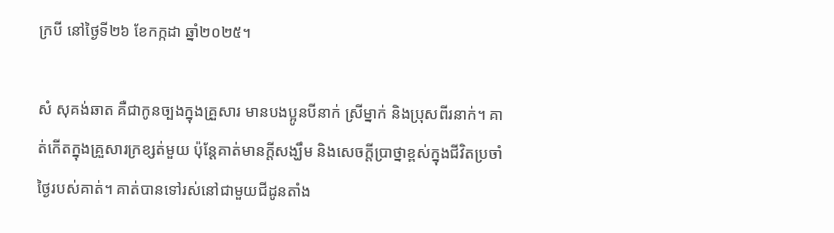ក្របី នៅថ្ងៃទី២៦ ខែកក្កដា ឆ្នាំ២០២៥។

សំ សុគង់ឆាត គឺជាកូនច្បងក្នុងគ្រួសារ មានបងប្អូនបីនាក់ ស្រីម្នាក់ និងប្រុសពីរនាក់។ គាត់កើតក្នុងគ្រួសារក្រខ្សត់មួយ ប៉ុន្តែគាត់មានក្តីសង្ឃឹម និងសេចក្តីប្រាថ្នាខ្ពស់ក្នុងជីវិតប្រចាំថ្ងៃរបស់គាត់។ គាត់បានទៅរស់នៅជាមួយជីដូនតាំង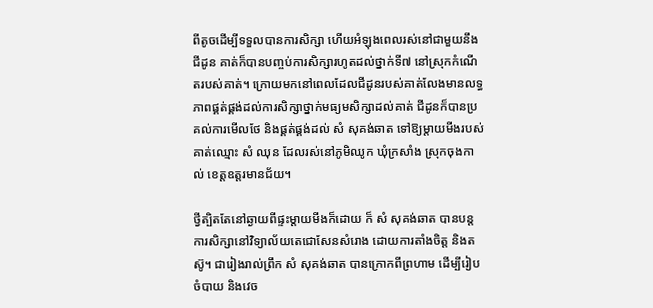ពីតូចដើម្បីទទួលបានការសិក្សា ហើយអំឡុងពេលរស់នៅជាមួយនឹងជីដូន គាត់ក៏បានបញ្ចប់ការសិក្សារហូតដល់ថ្នាក់ទី៧ នៅស្រុកកំណើតរបស់គាត់។ ក្រោយមកនៅពេលដែលជីដូនរបស់គាត់លែងមានលទ្ធភាពផ្គត់ផ្គង់ដល់ការសិក្សាថ្នាក់មធ្យមសិក្សាដល់គាត់ ជីដូនក៏បានប្រគល់ការមើលថែ និងផ្គត់ផ្គង់ដល់ សំ សុគង់ឆាត ទៅឱ្យម្តាយមីងរបស់គាត់ឈ្មោះ សំ ឈុន ដែលរស់នៅភូមិឈូក ឃុំក្រសាំង ស្រុកចុងកាល់ ខេត្តឧត្តរមានជ័យ។

ថ្វីត្បិតតែនៅឆ្ងាយពីផ្ទះម្ដាយមីងក៏ដោយ ក៏ សំ សុគង់ឆាត បានបន្តការសិក្សានៅវិទ្យាល័យតេជោសែនសំរោង ដោយការតាំងចិត្ត និងតស៊ូ។ ជារៀងរាល់ព្រឹក សំ សុគង់ឆាត បានក្រោកពីព្រហាម ដើម្បីរៀបចំបាយ និងវេច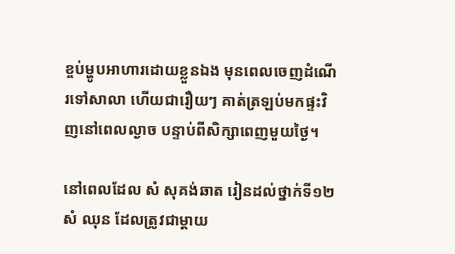ខ្ចប់ម្ហូបអាហារដោយខ្លួនឯង មុនពេលចេញដំណើរទៅសាលា ហើយជារឿយៗ គាត់ត្រឡប់មកផ្ទះវិញនៅពេលល្ងាច បន្ទាប់ពីសិក្សាពេញមួយថ្ងៃ។

នៅពេលដែល សំ សុគង់ឆាត រៀនដល់ថ្នាក់ទី១២ សំ ឈុន ដែលត្រូវជាម្តាយ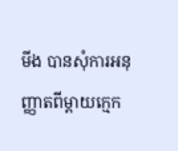មីង បានសុំការអនុញ្ញាតពីម្តាយក្មេក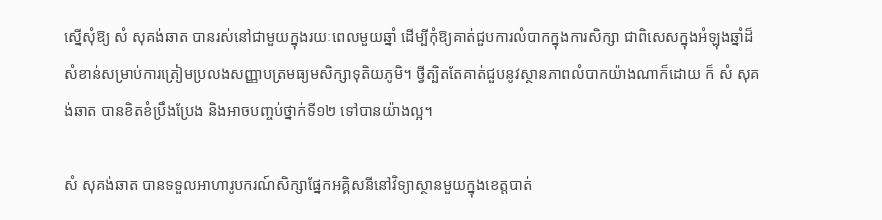ស្នើសុំឱ្យ សំ សុគង់ឆាត បានរស់នៅជាមួយក្នុងរយៈពេលមួយឆ្នាំ ដើម្បីកុំឱ្យគាត់ជួបការលំបាកក្នុងការសិក្សា ជាពិសេសក្នុងអំឡុងឆ្នាំដ៏សំខាន់សម្រាប់ការត្រៀមប្រលងសញ្ញាបត្រមធ្យមសិក្សាទុតិយភូមិ។ ថ្វីត្បិតតែគាត់ជួបនូវស្ថានភាពលំបាកយ៉ាងណាក៏ដោយ ក៏ សំ សុគង់ឆាត បានខិតខំប្រឹងប្រែង និងអាចបញ្ចប់ថ្នាក់ទី១២ ទៅបានយ៉ាងល្អ។

សំ សុគង់ឆាត បានទទួលអាហារូបករណ៍សិក្សាផ្នែកអគ្គិសនីនៅវិទ្យាស្ថានមួយក្នុងខេត្តបាត់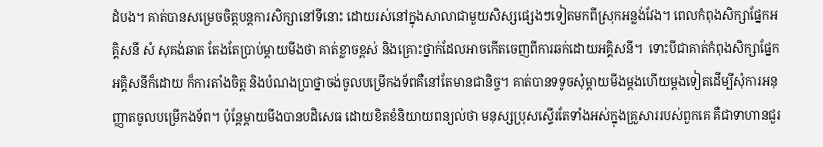ដំបង។ គាត់បានសម្រេចចិត្តបន្តការសិក្សានៅទីនោះ ដោយរស់នៅក្នុងសាលាជាមួយសិស្សផ្សេងៗទៀតមកពីស្រុកអន្លង់វែង។ ពេលកំពុងសិក្សាផ្នែកអគ្គិសនី សំ សុគង់ឆាត តែងតែប្រាប់ម្តាយមីងថា គាត់ខ្លាចខ្ពស់ និងគ្រោះថ្នាក់ដែលអាចកើតចេញពីការឆក់ដោយអគ្គិសនី។  ទោះបីជាគាត់កំពុងសិក្សាផ្នែកអគ្គិសនីក៏ដោយ ក៏ការតាំងចិត្ត និងបំណងប្រាថ្នាចង់ចូលបម្រើកងទ័ពគឺនៅតែមានជានិច្ច។ គាត់បានទទូចសុំម្តាយមីងម្តងហើយម្តងទៀតដើម្បីសុំការអនុញ្ញាតចូលបម្រើកងទ័ព។ ប៉ុន្តែម្តាយមីងបានបដិសេធ ដោយខិតខំនិយាយពន្យល់ថា មនុស្សប្រុសស្ទើរតែទាំងអស់ក្នុងគ្រួសាររបស់ពួកគេ គឺជាទាហានជួរ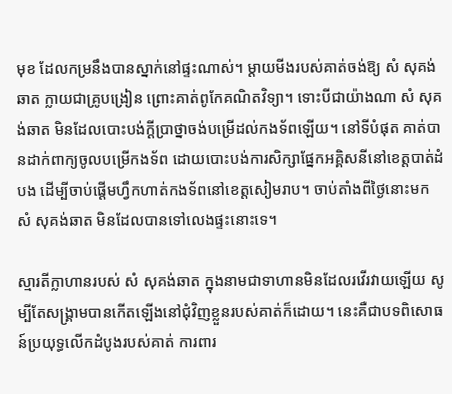មុខ ដែលកម្រនឹងបានស្នាក់នៅផ្ទះណាស់។ ម្តាយមីងរបស់គាត់ចង់ឱ្យ សំ សុគង់ឆាត ក្លាយជាគ្រូបង្រៀន ព្រោះគាត់ពូកែគណិតវិទ្យា។ ទោះបីជាយ៉ាងណា សំ សុគង់ឆាត មិនដែលបោះបង់ក្ដីប្រាថ្នាចង់បម្រើដល់កងទ័ពឡើយ។ នៅទីបំផុត គាត់បានដាក់ពាក្យចូលបម្រើកងទ័ព ដោយបោះបង់ការសិក្សាផ្នែកអគ្គិសនីនៅខេត្តបាត់ដំបង ដើម្បីចាប់ផ្តើមហ្វឹកហាត់កងទ័ពនៅខេត្តសៀមរាប។ ចាប់តាំងពីថ្ងៃនោះមក សំ សុគង់ឆាត មិនដែលបានទៅលេងផ្ទះនោះទេ។

ស្មារតីក្លាហានរបស់ សំ សុគង់ឆាត ក្នុងនាមជាទាហានមិនដែលរវើរវាយឡើយ សូម្បីតែសង្គ្រាមបានកើតឡើងនៅជុំវិញខ្លួនរបស់គាត់ក៏ដោយ។ នេះគឺជាបទពិសោធន៍ប្រយុទ្ធលើកដំបូងរបស់គាត់ ការពារ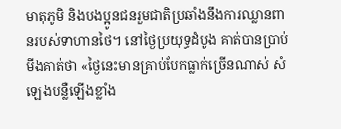មាតុភូមិ និងបងប្អូនជនរួមជាតិប្រឆាំងនឹងការឈ្លានពានរបស់ទាហានថៃ។ នៅថ្ងៃប្រយុទ្ធដំបូង គាត់បានប្រាប់មីងគាត់ថា «ថ្ងៃនេះមានគ្រាប់បែកធ្លាក់ច្រើនណាស់ សំឡេងបន្លឺឡើងខ្លាំង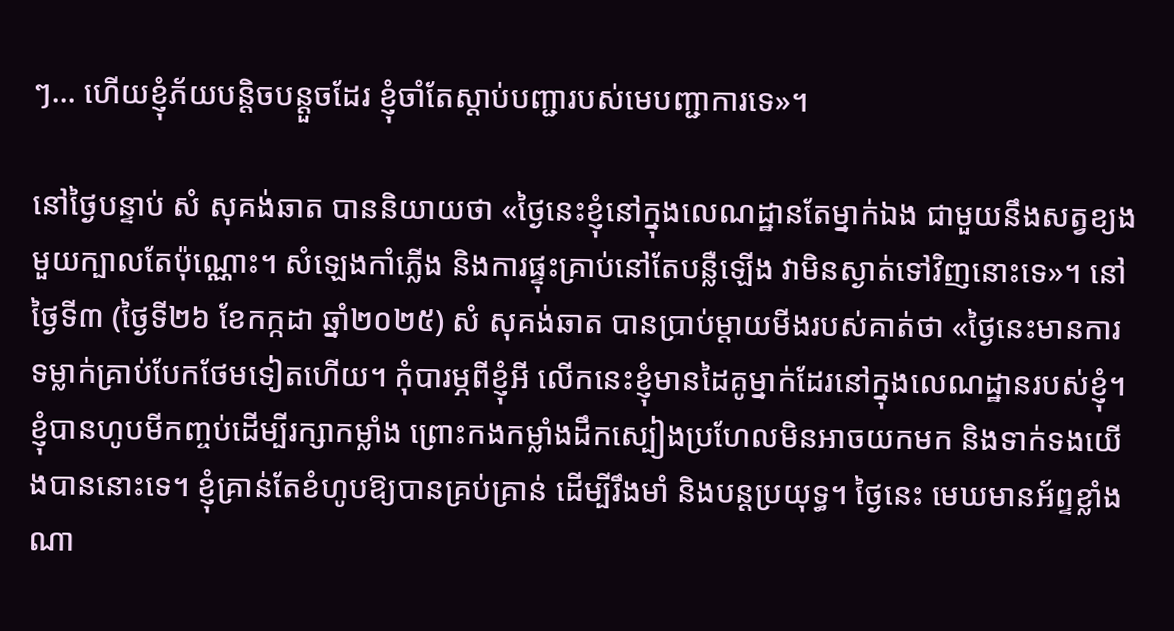ៗ… ហើយខ្ញុំភ័យបន្តិចបន្តួចដែរ ខ្ញុំចាំតែស្តាប់បញ្ជារបស់មេបញ្ជាការទេ»។

នៅថ្ងៃបន្ទាប់ សំ សុគង់ឆាត បាននិយាយថា «ថ្ងៃនេះខ្ញុំនៅក្នុងលេណដ្ឋានតែម្នាក់ឯង ជាមួយនឹងសត្វខ្យងមួយក្បាលតែប៉ុណ្ណោះ។ សំឡេងកាំភ្លើង និងការផ្ទុះគ្រាប់នៅតែបន្លឺឡើង វាមិនស្ងាត់ទៅវិញនោះទេ»។ នៅថ្ងៃទី៣ (ថ្ងៃទី២៦ ខែកក្កដា ឆ្នាំ២០២៥) សំ សុគង់ឆាត បានប្រាប់ម្តាយមីងរបស់គាត់ថា «ថ្ងៃនេះមានការទម្លាក់គ្រាប់បែកថែមទៀតហើយ។ កុំបារម្ភពីខ្ញុំអី លើកនេះខ្ញុំមានដៃគូម្នាក់ដែរនៅក្នុងលេណដ្ឋានរបស់ខ្ញុំ។ខ្ញុំបានហូបមីកញ្ចប់ដើម្បីរក្សាកម្លាំង ព្រោះកងកម្លាំងដឹកស្បៀងប្រហែលមិនអាចយកមក និងទាក់ទងយើងបាននោះទេ។ ខ្ញុំគ្រាន់តែខំហូបឱ្យបានគ្រប់គ្រាន់ ដើម្បីរឹងមាំ និងបន្តប្រយុទ្ធ។ ថ្ងៃនេះ មេឃមានអ័ព្ទខ្លាំងណា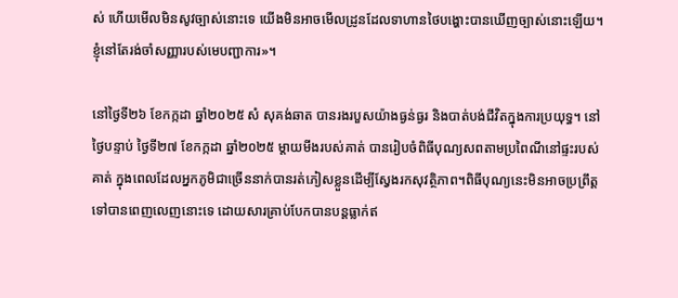ស់ ហើយមើលមិនសូវច្បាស់នោះទេ យើងមិនអាចមើលដ្រូនដែលទាហានថៃបង្ហោះបានឃើញច្បាស់នោះឡើយ។ ខ្ញុំនៅតែរង់ចាំសញ្ញារបស់មេបញ្ជាការ»។

នៅថ្ងៃទី២៦ ខែកក្កដា ឆ្នាំ២០២៥ សំ សុគង់ឆាត បានរងរបួសយ៉ាងធ្ងន់ធ្ងរ និងបាត់បង់ជីវិតក្នុងការប្រយុទ្ធ។ នៅថ្ងៃបន្ទាប់ ថ្ងៃទី២៧ ខែកក្កដា ឆ្នាំ២០២៥ ម្តាយមីងរបស់គាត់ បានរៀបចំពិធីបុណ្យសពតាមប្រពៃណីនៅផ្ទះរបស់គាត់ ក្នុងពេលដែលអ្នកភូមិជាច្រើននាក់បានរត់ភៀសខ្លួនដើម្បីស្វែងរកសុវត្ថិភាព។ពិធីបុណ្យនេះមិនអាចប្រព្រឹត្តទៅបានពេញលេញនោះទេ ដោយសារគ្រាប់បែកបានបន្តធ្លាក់ឥ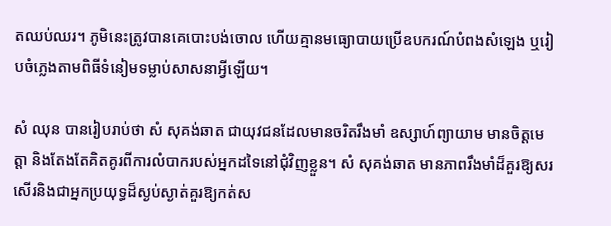តឈប់ឈរ។ ភូមិនេះត្រូវបានគេបោះបង់ចោល ហើយគ្មានមធ្យោបាយប្រើឧបករណ៍បំពងសំឡេង ឬរៀបចំភ្លេងតាមពិធីទំនៀមទម្លាប់សាសនាអ្វីឡើយ។

សំ ឈុន បានរៀបរាប់ថា សំ សុគង់ឆាត ជាយុវជនដែលមានចរិតរឹងមាំ ឧស្សាហ៍ព្យាយាម មានចិត្តមេត្តា និងតែងតែគិតគូរពីការលំបាករបស់អ្នកដទៃនៅជុំវិញខ្លួន។ សំ សុគង់ឆាត មានភាពរឹងមាំដ៏គួរឱ្យសរសើរនិងជាអ្នកប្រយុទ្ធដ៏ស្ងប់ស្ងាត់គួរឱ្យកត់ស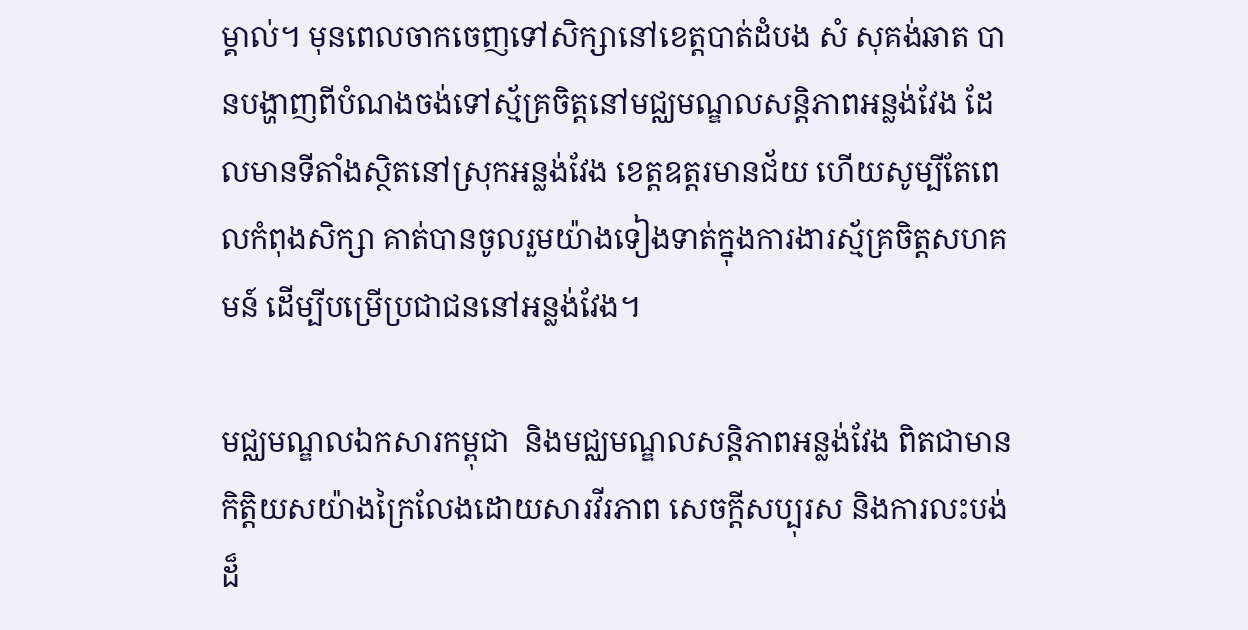ម្គាល់។ មុនពេលចាកចេញទៅសិក្សានៅខេត្តបាត់ដំបង សំ សុគង់ឆាត បានបង្ហាញពីបំណងចង់ទៅស្ម័គ្រចិត្តនៅមជ្ឈមណ្ឌលសន្តិភាពអន្លង់វែង ដែលមានទីតាំងស្ថិតនៅស្រុកអន្លង់វែង ខេត្តឧត្តរមានជ័យ ហើយសូម្បីតែពេលកំពុងសិក្សា គាត់បានចូលរួមយ៉ាងទៀងទាត់ក្នុងការងារស្ម័គ្រចិត្តសហគមន៍ ដើម្បីបម្រើប្រជាជននៅអន្លង់វែង។

មជ្ឈមណ្ឌលឯកសារកម្ពុជា  និងមជ្ឈមណ្ឌលសន្តិភាពអន្លង់វែង ពិតជាមានកិត្តិយសយ៉ាងក្រៃលែងដោយសារវីរភាព សេចក្តីសប្បុរស និងការលះបង់ដ៏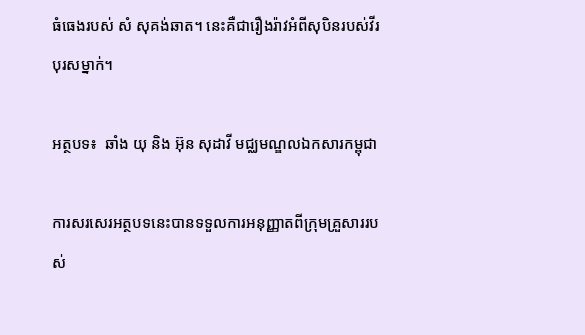ធំធេងរបស់ សំ សុគង់ឆាត។ នេះគឺជារឿងរ៉ាវអំពីសុបិនរបស់វីរបុរសម្នាក់។

អត្ថបទ៖  ឆាំង យុ និង អ៊ុន សុដាវី មជ្ឈមណ្ឌលឯកសារកម្ពុជា

ការសរសេរអត្ថបទនេះបានទទួលការអនុញ្ញាតពីក្រុមគ្រួសាររបស់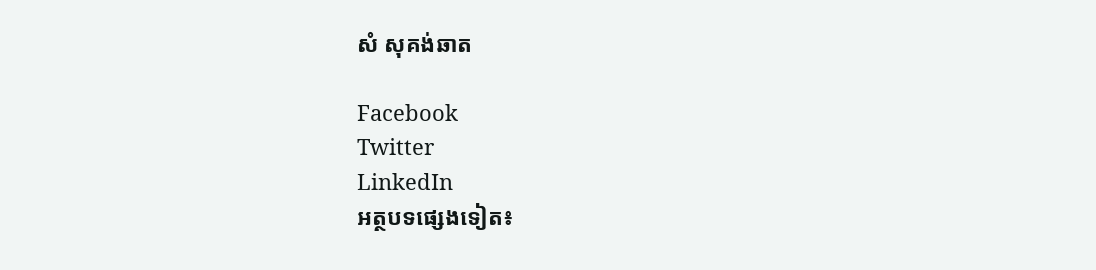សំ សុគង់ឆាត

Facebook
Twitter
LinkedIn
អត្ថបទផ្សេងទៀត៖